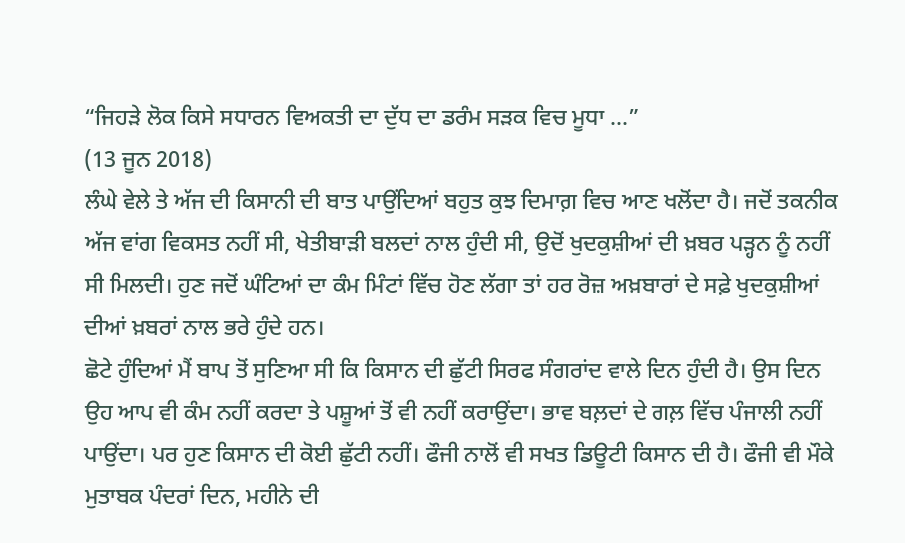“ਜਿਹੜੇ ਲੋਕ ਕਿਸੇ ਸਧਾਰਨ ਵਿਅਕਤੀ ਦਾ ਦੁੱਧ ਦਾ ਡਰੰਮ ਸੜਕ ਵਿਚ ਮੂਧਾ ...”
(13 ਜੂਨ 2018)
ਲੰਘੇ ਵੇਲੇ ਤੇ ਅੱਜ ਦੀ ਕਿਸਾਨੀ ਦੀ ਬਾਤ ਪਾਉਂਦਿਆਂ ਬਹੁਤ ਕੁਝ ਦਿਮਾਗ਼ ਵਿਚ ਆਣ ਖਲੋਂਦਾ ਹੈ। ਜਦੋਂ ਤਕਨੀਕ ਅੱਜ ਵਾਂਗ ਵਿਕਸਤ ਨਹੀਂ ਸੀ, ਖੇਤੀਬਾੜੀ ਬਲਦਾਂ ਨਾਲ ਹੁੰਦੀ ਸੀ, ਉਦੋਂ ਖੁਦਕੁਸ਼ੀਆਂ ਦੀ ਖ਼ਬਰ ਪੜ੍ਹਨ ਨੂੰ ਨਹੀਂ ਸੀ ਮਿਲਦੀ। ਹੁਣ ਜਦੋਂ ਘੰਟਿਆਂ ਦਾ ਕੰਮ ਮਿੰਟਾਂ ਵਿੱਚ ਹੋਣ ਲੱਗਾ ਤਾਂ ਹਰ ਰੋਜ਼ ਅਖ਼ਬਾਰਾਂ ਦੇ ਸਫ਼ੇ ਖੁਦਕੁਸ਼ੀਆਂ ਦੀਆਂ ਖ਼ਬਰਾਂ ਨਾਲ ਭਰੇ ਹੁੰਦੇ ਹਨ।
ਛੋਟੇ ਹੁੰਦਿਆਂ ਮੈਂ ਬਾਪ ਤੋਂ ਸੁਣਿਆ ਸੀ ਕਿ ਕਿਸਾਨ ਦੀ ਛੁੱਟੀ ਸਿਰਫ ਸੰਗਰਾਂਦ ਵਾਲੇ ਦਿਨ ਹੁੰਦੀ ਹੈ। ਉਸ ਦਿਨ ਉਹ ਆਪ ਵੀ ਕੰਮ ਨਹੀਂ ਕਰਦਾ ਤੇ ਪਸ਼ੂਆਂ ਤੋਂ ਵੀ ਨਹੀਂ ਕਰਾਉਂਦਾ। ਭਾਵ ਬਲ਼ਦਾਂ ਦੇ ਗਲ਼ ਵਿੱਚ ਪੰਜਾਲੀ ਨਹੀਂ ਪਾਉਂਦਾ। ਪਰ ਹੁਣ ਕਿਸਾਨ ਦੀ ਕੋਈ ਛੁੱਟੀ ਨਹੀਂ। ਫੌਜੀ ਨਾਲੋਂ ਵੀ ਸਖਤ ਡਿਊਟੀ ਕਿਸਾਨ ਦੀ ਹੈ। ਫੌਜੀ ਵੀ ਮੌਕੇ ਮੁਤਾਬਕ ਪੰਦਰਾਂ ਦਿਨ, ਮਹੀਨੇ ਦੀ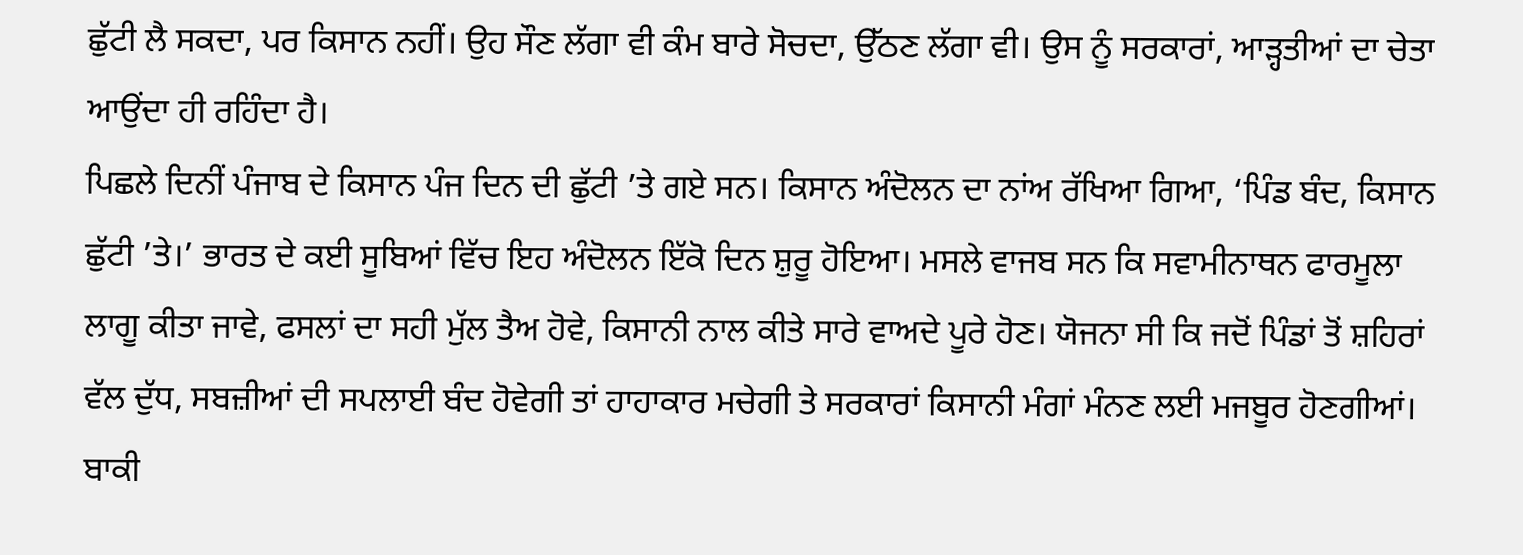ਛੁੱਟੀ ਲੈ ਸਕਦਾ, ਪਰ ਕਿਸਾਨ ਨਹੀਂ। ਉਹ ਸੌਣ ਲੱਗਾ ਵੀ ਕੰਮ ਬਾਰੇ ਸੋਚਦਾ, ਉੱਠਣ ਲੱਗਾ ਵੀ। ਉਸ ਨੂੰ ਸਰਕਾਰਾਂ, ਆੜ੍ਹਤੀਆਂ ਦਾ ਚੇਤਾ ਆਉਂਦਾ ਹੀ ਰਹਿੰਦਾ ਹੈ।
ਪਿਛਲੇ ਦਿਨੀਂ ਪੰਜਾਬ ਦੇ ਕਿਸਾਨ ਪੰਜ ਦਿਨ ਦੀ ਛੁੱਟੀ ’ਤੇ ਗਏ ਸਨ। ਕਿਸਾਨ ਅੰਦੋਲਨ ਦਾ ਨਾਂਅ ਰੱਖਿਆ ਗਿਆ, ‘ਪਿੰਡ ਬੰਦ, ਕਿਸਾਨ ਛੁੱਟੀ ’ਤੇ।’ ਭਾਰਤ ਦੇ ਕਈ ਸੂਬਿਆਂ ਵਿੱਚ ਇਹ ਅੰਦੋਲਨ ਇੱਕੋ ਦਿਨ ਸ਼ੁਰੂ ਹੋਇਆ। ਮਸਲੇ ਵਾਜਬ ਸਨ ਕਿ ਸਵਾਮੀਨਾਥਨ ਫਾਰਮੂਲਾ ਲਾਗੂ ਕੀਤਾ ਜਾਵੇ, ਫਸਲਾਂ ਦਾ ਸਹੀ ਮੁੱਲ ਤੈਅ ਹੋਵੇ, ਕਿਸਾਨੀ ਨਾਲ ਕੀਤੇ ਸਾਰੇ ਵਾਅਦੇ ਪੂਰੇ ਹੋਣ। ਯੋਜਨਾ ਸੀ ਕਿ ਜਦੋਂ ਪਿੰਡਾਂ ਤੋਂ ਸ਼ਹਿਰਾਂ ਵੱਲ ਦੁੱਧ, ਸਬਜ਼ੀਆਂ ਦੀ ਸਪਲਾਈ ਬੰਦ ਹੋਵੇਗੀ ਤਾਂ ਹਾਹਾਕਾਰ ਮਚੇਗੀ ਤੇ ਸਰਕਾਰਾਂ ਕਿਸਾਨੀ ਮੰਗਾਂ ਮੰਨਣ ਲਈ ਮਜਬੂਰ ਹੋਣਗੀਆਂ।
ਬਾਕੀ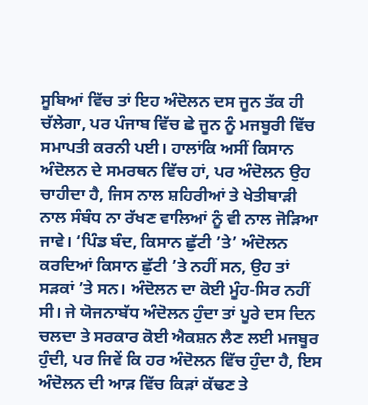ਸੂਬਿਆਂ ਵਿੱਚ ਤਾਂ ਇਹ ਅੰਦੋਲਨ ਦਸ ਜੂਨ ਤੱਕ ਹੀ ਚੱਲੇਗਾ, ਪਰ ਪੰਜਾਬ ਵਿੱਚ ਛੇ ਜੂਨ ਨੂੰ ਮਜਬੂਰੀ ਵਿੱਚ ਸਮਾਪਤੀ ਕਰਨੀ ਪਈ। ਹਾਲਾਂਕਿ ਅਸੀਂ ਕਿਸਾਨ ਅੰਦੋਲਨ ਦੇ ਸਮਰਥਨ ਵਿੱਚ ਹਾਂ, ਪਰ ਅੰਦੋਲਨ ਉਹ ਚਾਹੀਦਾ ਹੈ, ਜਿਸ ਨਾਲ ਸ਼ਹਿਰੀਆਂ ਤੇ ਖੇਤੀਬਾੜੀ ਨਾਲ ਸੰਬੰਧ ਨਾ ਰੱਖਣ ਵਾਲਿਆਂ ਨੂੰ ਵੀ ਨਾਲ ਜੋੜਿਆ ਜਾਵੇ। ‘ਪਿੰਡ ਬੰਦ, ਕਿਸਾਨ ਛੁੱਟੀ ’ਤੇ’ ਅੰਦੋਲਨ ਕਰਦਿਆਂ ਕਿਸਾਨ ਛੁੱਟੀ ’ਤੇ ਨਹੀਂ ਸਨ, ਉਹ ਤਾਂ ਸੜਕਾਂ ’ਤੇ ਸਨ। ਅੰਦੋਲਨ ਦਾ ਕੋਈ ਮੂੰਹ-ਸਿਰ ਨਹੀਂ ਸੀ। ਜੇ ਯੋਜਨਾਬੱਧ ਅੰਦੋਲਨ ਹੁੰਦਾ ਤਾਂ ਪੂਰੇ ਦਸ ਦਿਨ ਚਲਦਾ ਤੇ ਸਰਕਾਰ ਕੋਈ ਐਕਸ਼ਨ ਲੈਣ ਲਈ ਮਜਬੂਰ ਹੁੰਦੀ, ਪਰ ਜਿਵੇਂ ਕਿ ਹਰ ਅੰਦੋਲਨ ਵਿੱਚ ਹੁੰਦਾ ਹੈ, ਇਸ ਅੰਦੋਲਨ ਦੀ ਆੜ ਵਿੱਚ ਕਿੜਾਂ ਕੱਢਣ ਤੇ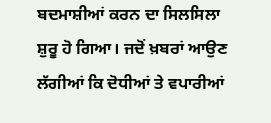ਬਦਮਾਸ਼ੀਆਂ ਕਰਨ ਦਾ ਸਿਲਸਿਲਾ ਸ਼ੁਰੂ ਹੋ ਗਿਆ। ਜਦੋਂ ਖ਼ਬਰਾਂ ਆਉਣ ਲੱਗੀਆਂ ਕਿ ਦੋਧੀਆਂ ਤੇ ਵਪਾਰੀਆਂ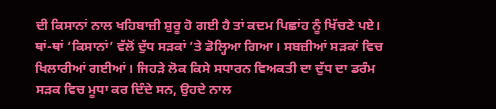ਦੀ ਕਿਸਾਨਾਂ ਨਾਲ ਖਹਿਬਾਜ਼ੀ ਸ਼ੁਰੂ ਹੋ ਗਈ ਹੈ ਤਾਂ ਕਦਮ ਪਿਛਾਂਹ ਨੂੰ ਖਿੱਚਣੇ ਪਏ। ਥਾਂ-ਥਾਂ ‘ਕਿਸਾਨਾਂ’ ਵੱਲੋਂ ਦੁੱਧ ਸੜਕਾਂ ’ਤੇ ਡੋਲ੍ਹਿਆ ਗਿਆ। ਸਬਜ਼ੀਆਂ ਸੜਕਾਂ ਵਿਚ ਖਿਲਾਰੀਆਂ ਗਈਆਂ। ਜਿਹੜੇ ਲੋਕ ਕਿਸੇ ਸਧਾਰਨ ਵਿਅਕਤੀ ਦਾ ਦੁੱਧ ਦਾ ਡਰੰਮ ਸੜਕ ਵਿਚ ਮੂਧਾ ਕਰ ਦਿੰਦੇ ਸਨ, ਉਹਦੇ ਨਾਲ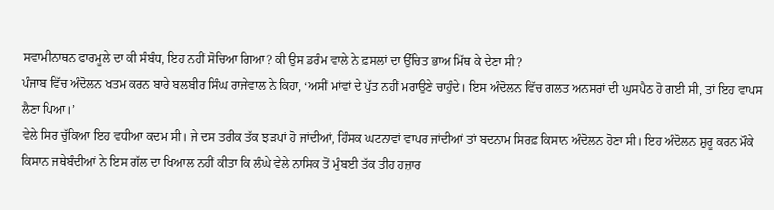ਸਵਾਮੀਨਾਥਨ ਫਾਰਮੂਲੇ ਦਾ ਕੀ ਸੰਬੰਧ, ਇਹ ਨਹੀਂ ਸੋਚਿਆ ਗਿਆ? ਕੀ ਉਸ ਡਰੰਮ ਵਾਲੇ ਨੇ ਫ਼ਸਲਾਂ ਦਾ ਉੱਚਿਤ ਭਾਅ ਮਿੱਥ ਕੇ ਦੇਣਾ ਸੀ?
ਪੰਜਾਬ ਵਿੱਚ ਅੰਦੋਲਨ ਖਤਮ ਕਰਨ ਬਾਰੇ ਬਲਬੀਰ ਸਿੰਘ ਰਾਜੇਵਾਲ ਨੇ ਕਿਹਾ, ‘ਅਸੀਂ ਮਾਂਵਾਂ ਦੇ ਪੁੱਤ ਨਹੀਂ ਮਰਾਉਣੇ ਚਾਹੁੰਦੇ। ਇਸ ਅੰਦੋਲਨ ਵਿੱਚ ਗਲਤ ਅਨਸਰਾਂ ਦੀ ਘੁਸਪੈਠ ਹੋ ਗਈ ਸੀ, ਤਾਂ ਇਹ ਵਾਪਸ ਲੈਣਾ ਪਿਆ।’
ਵੇਲੇ ਸਿਰ ਚੁੱਕਿਆ ਇਹ ਵਧੀਆ ਕਦਮ ਸੀ। ਜੇ ਦਸ ਤਰੀਕ ਤੱਕ ਝੜਪਾਂ ਹੋ ਜਾਂਦੀਆਂ, ਹਿੰਸਕ ਘਟਨਾਵਾਂ ਵਾਪਰ ਜਾਂਦੀਆਂ ਤਾਂ ਬਦਨਾਮ ਸਿਰਫ਼ ਕਿਸਾਨ ਅੰਦੋਲਨ ਹੋਣਾ ਸੀ। ਇਹ ਅੰਦੋਲਨ ਸ਼ੁਰੂ ਕਰਨ ਮੌਕੇ ਕਿਸਾਨ ਜਥੇਬੰਦੀਆਂ ਨੇ ਇਸ ਗੱਲ ਦਾ ਖਿਆਲ ਨਹੀਂ ਕੀਤਾ ਕਿ ਲੰਘੇ ਵੇਲੇ ਨਾਸਿਕ ਤੋਂ ਮੁੰਬਈ ਤੱਕ ਤੀਹ ਹਜ਼ਾਰ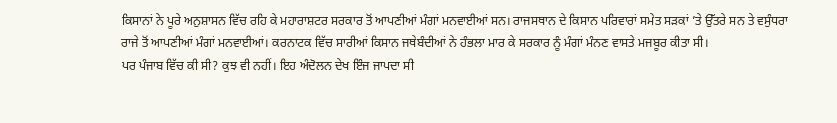ਕਿਸਾਨਾਂ ਨੇ ਪੂਰੇ ਅਨੁਸ਼ਾਸਨ ਵਿੱਚ ਰਹਿ ਕੇ ਮਹਾਰਾਸ਼ਟਰ ਸਰਕਾਰ ਤੋਂ ਆਪਣੀਆਂ ਮੰਗਾਂ ਮਨਵਾਈਆਂ ਸਨ। ਰਾਜਸਥਾਨ ਦੇ ਕਿਸਾਨ ਪਰਿਵਾਰਾਂ ਸਮੇਤ ਸੜਕਾਂ ’ਤੇ ਉੱਤਰੇ ਸਨ ਤੇ ਵਸੁੰਧਰਾ ਰਾਜੇ ਤੋਂ ਆਪਣੀਆਂ ਮੰਗਾਂ ਮਨਵਾਈਆਂ। ਕਰਨਾਟਕ ਵਿੱਚ ਸਾਰੀਆਂ ਕਿਸਾਨ ਜਥੇਬੰਦੀਆਂ ਨੇ ਹੰਭਲਾ ਮਾਰ ਕੇ ਸਰਕਾਰ ਨੂੰ ਮੰਗਾਂ ਮੰਨਣ ਵਾਸਤੇ ਮਜਬੂਰ ਕੀਤਾ ਸੀ।
ਪਰ ਪੰਜਾਬ ਵਿੱਚ ਕੀ ਸੀ? ਕੁਝ ਵੀ ਨਹੀਂ। ਇਹ ਅੰਦੋਲਨ ਦੇਖ ਇੰਜ ਜਾਪਦਾ ਸੀ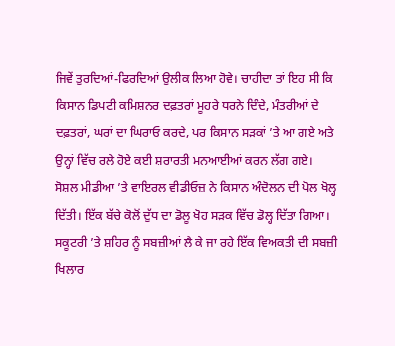ਜਿਵੇਂ ਤੁਰਦਿਆਂ-ਫਿਰਦਿਆਂ ਉਲੀਕ ਲਿਆ ਹੋਵੇ। ਚਾਹੀਦਾ ਤਾਂ ਇਹ ਸੀ ਕਿ ਕਿਸਾਨ ਡਿਪਟੀ ਕਮਿਸ਼ਨਰ ਦਫ਼ਤਰਾਂ ਮੂਹਰੇ ਧਰਨੇ ਦਿੰਦੇ, ਮੰਤਰੀਆਂ ਦੇ ਦਫ਼ਤਰਾਂ, ਘਰਾਂ ਦਾ ਘਿਰਾਓ ਕਰਦੇ, ਪਰ ਕਿਸਾਨ ਸੜਕਾਂ ’ਤੇ ਆ ਗਏ ਅਤੇ ਉਨ੍ਹਾਂ ਵਿੱਚ ਰਲੇ ਹੋਏ ਕਈ ਸ਼ਰਾਰਤੀ ਮਨਆਈਆਂ ਕਰਨ ਲੱਗ ਗਏ।
ਸੋਸ਼ਲ ਮੀਡੀਆ ’ਤੇ ਵਾਇਰਲ ਵੀਡੀਓਜ਼ ਨੇ ਕਿਸਾਨ ਅੰਦੋਲਨ ਦੀ ਪੋਲ ਖੋਲ੍ਹ ਦਿੱਤੀ। ਇੱਕ ਬੱਚੇ ਕੋਲੋਂ ਦੁੱਧ ਦਾ ਡੋਲੂ ਖੋਹ ਸੜਕ ਵਿੱਚ ਡੋਲ੍ਹ ਦਿੱਤਾ ਗਿਆ। ਸਕੂਟਰੀ ’ਤੇ ਸ਼ਹਿਰ ਨੂੰ ਸਬਜ਼ੀਆਂ ਲੈ ਕੇ ਜਾ ਰਹੇ ਇੱਕ ਵਿਅਕਤੀ ਦੀ ਸਬਜ਼ੀ ਖਿਲਾਰ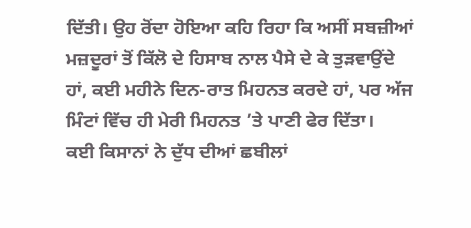ਦਿੱਤੀ। ਉਹ ਰੋਂਦਾ ਹੋਇਆ ਕਹਿ ਰਿਹਾ ਕਿ ਅਸੀਂ ਸਬਜ਼ੀਆਂ ਮਜ਼ਦੂਰਾਂ ਤੋਂ ਕਿੱਲੋ ਦੇ ਹਿਸਾਬ ਨਾਲ ਪੈਸੇ ਦੇ ਕੇ ਤੁੜਵਾਉਂਦੇ ਹਾਂ, ਕਈ ਮਹੀਨੇ ਦਿਨ-ਰਾਤ ਮਿਹਨਤ ਕਰਦੇ ਹਾਂ, ਪਰ ਅੱਜ ਮਿੰਟਾਂ ਵਿੱਚ ਹੀ ਮੇਰੀ ਮਿਹਨਤ ’ਤੇ ਪਾਣੀ ਫੇਰ ਦਿੱਤਾ।
ਕਈ ਕਿਸਾਨਾਂ ਨੇ ਦੁੱਧ ਦੀਆਂ ਛਬੀਲਾਂ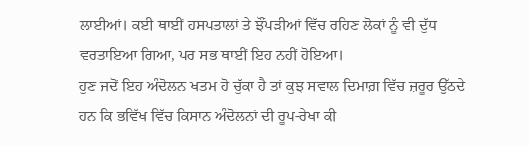ਲਾਈਆਂ। ਕਈ ਥਾਈਂ ਹਸਪਤਾਲਾਂ ਤੇ ਝੌਂਪੜੀਆਂ ਵਿੱਚ ਰਹਿਣ ਲੋਕਾਂ ਨੂੰ ਵੀ ਦੁੱਧ ਵਰਤਾਇਆ ਗਿਆ, ਪਰ ਸਭ ਥਾਈਂ ਇਹ ਨਹੀਂ ਹੋਇਆ।
ਹੁਣ ਜਦੋਂ ਇਹ ਅੰਦੋਲਨ ਖਤਮ ਹੋ ਚੁੱਕਾ ਹੈ ਤਾਂ ਕੁਝ ਸਵਾਲ ਦਿਮਾਗ਼ ਵਿੱਚ ਜ਼ਰੂਰ ਉੱਠਦੇ ਹਨ ਕਿ ਭਵਿੱਖ ਵਿੱਚ ਕਿਸਾਨ ਅੰਦੋਲਨਾਂ ਦੀ ਰੂਪ-ਰੇਖਾ ਕੀ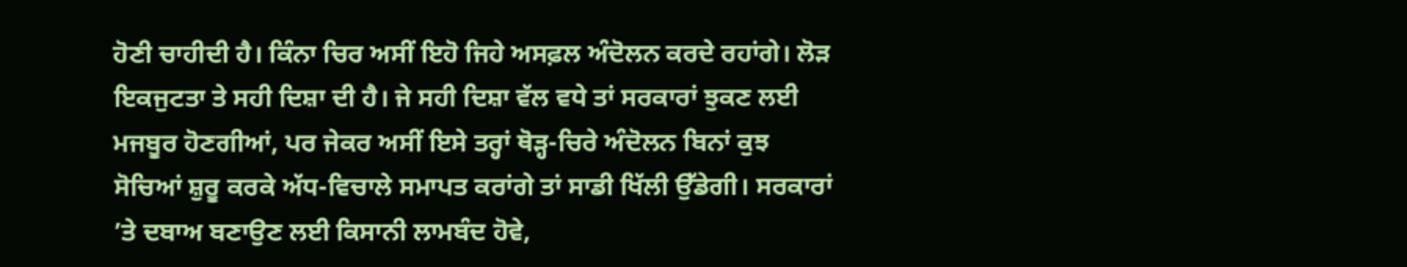ਹੋਣੀ ਚਾਹੀਦੀ ਹੈ। ਕਿੰਨਾ ਚਿਰ ਅਸੀਂ ਇਹੋ ਜਿਹੇ ਅਸਫ਼ਲ ਅੰਦੋਲਨ ਕਰਦੇ ਰਹਾਂਗੇ। ਲੋੜ ਇਕਜੁਟਤਾ ਤੇ ਸਹੀ ਦਿਸ਼ਾ ਦੀ ਹੈ। ਜੇ ਸਹੀ ਦਿਸ਼ਾ ਵੱਲ ਵਧੇ ਤਾਂ ਸਰਕਾਰਾਂ ਝੁਕਣ ਲਈ ਮਜਬੂਰ ਹੋਣਗੀਆਂ, ਪਰ ਜੇਕਰ ਅਸੀਂ ਇਸੇ ਤਰ੍ਹਾਂ ਥੋੜ੍ਹ-ਚਿਰੇ ਅੰਦੋਲਨ ਬਿਨਾਂ ਕੁਝ ਸੋਚਿਆਂ ਸ਼ੁਰੂ ਕਰਕੇ ਅੱਧ-ਵਿਚਾਲੇ ਸਮਾਪਤ ਕਰਾਂਗੇ ਤਾਂ ਸਾਡੀ ਖਿੱਲੀ ਉੱਡੇਗੀ। ਸਰਕਾਰਾਂ ’ਤੇ ਦਬਾਅ ਬਣਾਉਣ ਲਈ ਕਿਸਾਨੀ ਲਾਮਬੰਦ ਹੋਵੇ,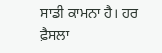ਸਾਡੀ ਕਾਮਨਾ ਹੈ। ਹਰ ਫ਼ੈਸਲਾ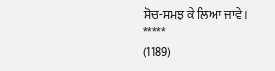ਸੋਚ-ਸਮਝ ਕੇ ਲਿਆ ਜਾਵੇ।
*****
(1189)